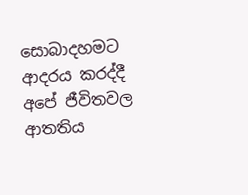සොබාදහමට ආදරය කරද්දී අපේ ජීවිතවල ආතතිය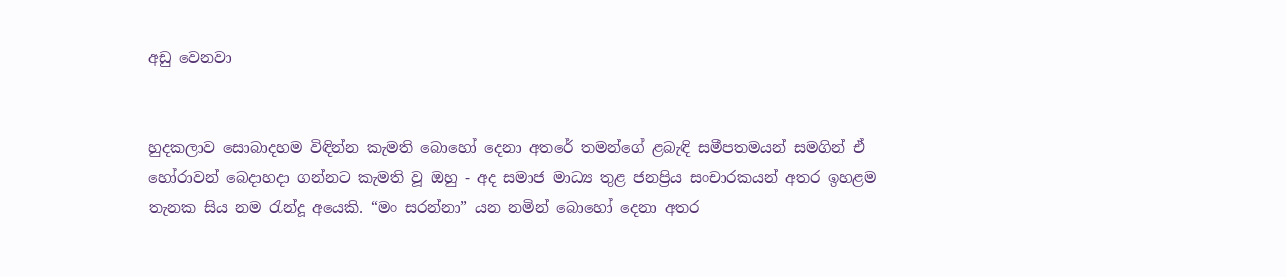අඩු වෙනවා


හුදකලාව සොබාදහම විඳින්න කැමති බොහෝ දෙනා අතරේ තමන්ගේ ළබැඳි සමීපතමයන් සමගින් ඒ හෝරාවන් බෙදාහදා ගන්නට කැමති වූ ඔහු - අද සමාජ මාධ්‍ය තුළ ජනප්‍රිය සංචාරකයන් අතර ඉහළම තැනක සිය නම රැන්දූ අයෙකි. “මං සරන්නා” යන නමින් බොහෝ දෙනා අතර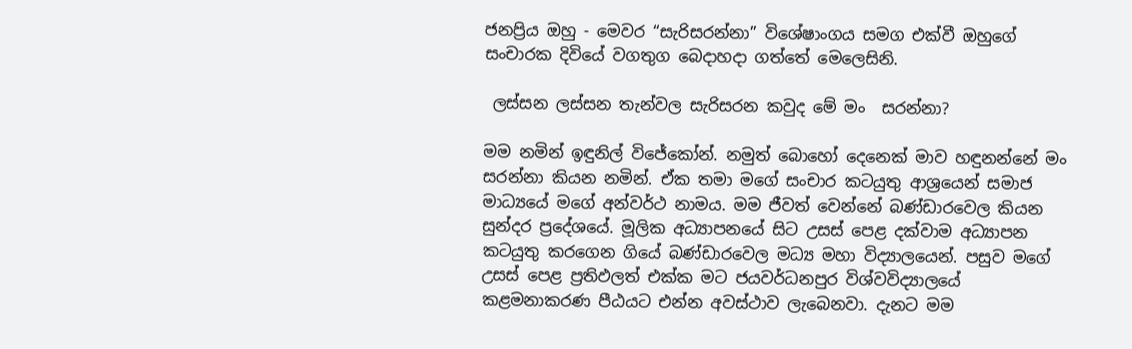ජනප්‍රිය ඔහු - මෙවර “සැරිසරන්නා” විශේෂාංගය සමග එක්වී ඔහුගේ සංචාරක දිවියේ වගතුග බෙදාහදා ගත්තේ මෙලෙසිනි.

 ලස්සන ලස්සන තැන්වල සැරිසරන කවුද මේ මං  සරන්නා?

මම නමින් ඉඳුනිල් විජේකෝන්. නමුත් බොහෝ දෙනෙක් මාව හඳුනන්නේ මං සරන්නා කියන නමින්. ඒක තමා මගේ සංචාර කටයුතු ආශ්‍රයෙන් සමාජ මාධ්‍යයේ මගේ අන්වර්ථ නාමය. මම ජීවත් වෙන්නේ බණ්ඩාරවෙල කියන සුන්දර ප්‍රදේශයේ. මූලික අධ්‍යාපනයේ සිට උසස් පෙළ දක්වාම අධ්‍යාපන කටයුතු කරගෙන ගියේ බණ්ඩාරවෙල මධ්‍ය මහා විද්‍යාලයෙන්. පසුව මගේ උසස් පෙළ ප්‍රතිඵලත් එක්ක මට ජයවර්ධනපුර විශ්වවිද්‍යාලයේ කළමනාකරණ පීඨයට එන්න අවස්ථාව ලැබෙනවා. දැනට මම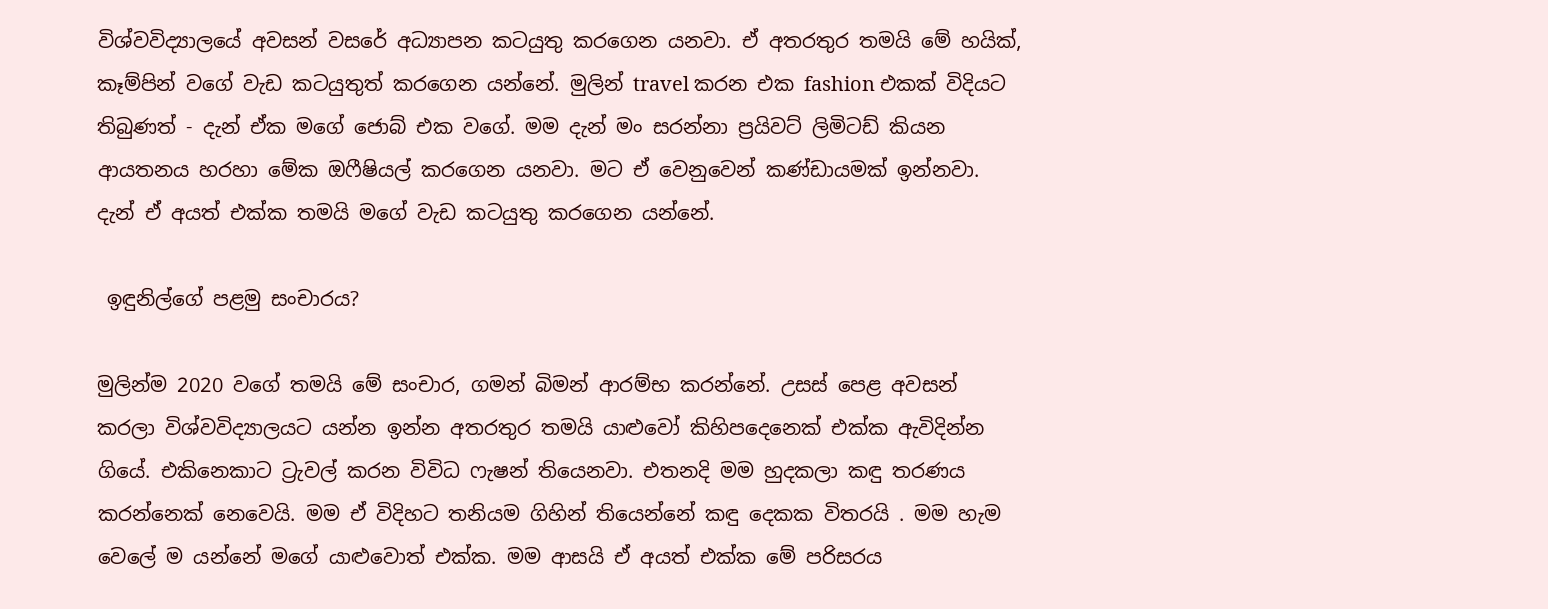විශ්වවිද්‍යාලයේ අවසන් වසරේ අධ්‍යාපන කටයුතු කරගෙන යනවා. ඒ අතරතුර තමයි මේ හයික්, කෑම්පින් වගේ වැඩ කටයුතුත් කරගෙන යන්නේ. මුලින් travel කරන එක fashion එකක් විදියට තිබුණත් - දැන් ඒක මගේ ජොබ් එක වගේ. මම දැන් මං සරන්නා ප්‍රයිවට් ලිමිටඩ් කියන ආයතනය හරහා මේක ඔෆීෂියල් කරගෙන යනවා. මට ඒ වෙනුවෙන් කණ්ඩායමක් ඉන්නවා. දැන් ඒ අයත් එක්ක තමයි මගේ වැඩ කටයුතු කරගෙන යන්නේ.

 ඉඳුනිල්ගේ පළමු සංචාරය?

මුලින්ම 2020 වගේ තමයි මේ සංචාර, ගමන් බිමන් ආරම්භ කරන්නේ. උසස් පෙළ අවසන් කරලා විශ්වවිද්‍යාලයට යන්න ඉන්න අතරතුර තමයි යාළුවෝ කිහිපදෙනෙක් එක්ක ඇවිදින්න ගියේ. එකිනෙකාට ට්‍රැවල් කරන විවිධ ෆැෂන් තියෙනවා. එතනදි මම හුදකලා කඳු තරණය කරන්නෙක් නෙවෙයි. මම ඒ විදිහට තනියම ගිහින් තියෙන්නේ කඳු දෙකක විතරයි . මම හැම වෙලේ ම යන්නේ මගේ යාළුවොත් එක්ක. මම ආසයි ඒ අයත් එක්ක මේ පරිසරය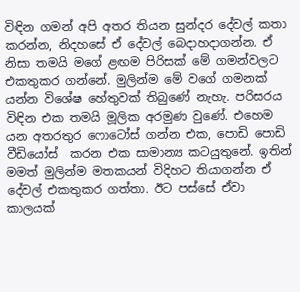විඳින ගමන් අපි අතර තියන සුන්දර දේවල් කතා කරන්න, නිදහසේ ඒ දේවල් බෙදාහදාගන්න. ඒ නිසා තමයි මගේ ළඟම පිරිසක් මේ ගමන්වලට එකතුකර ගන්නේ. මුලින්ම මේ වගේ ගමනක් යන්න විශේෂ හේතුවක් තිබුණේ නැහැ. පරිසරය විඳින එක තමයි මූලික අරමුණ වුණේ. එහෙම යන අතරතුර ෆොටෝස් ගන්න එක, පොඩි පොඩි වීඩියෝස්  කරන එක සාමාන්‍ය කටයුතුනේ. ඉතින් මමත් මුලින්ම මතකයන් විදිහට තියාගන්න ඒ දේවල් එකතුකර ගත්තා. ඊට පස්සේ ඒවා කාලයක්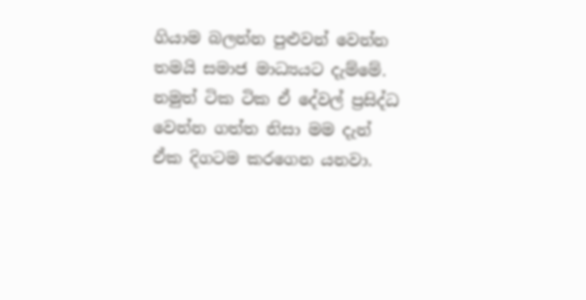ගියාම බලන්න පුළුවන් වෙන්න තමයි සමාජ මාධ්‍යයට දැම්මේ. නමුත් ටික ටික ඒ දේවල් ප්‍රසිද්ධ වෙන්න ගත්ත නිසා මම දැන් ඒක දිගටම කරගෙන යනවා.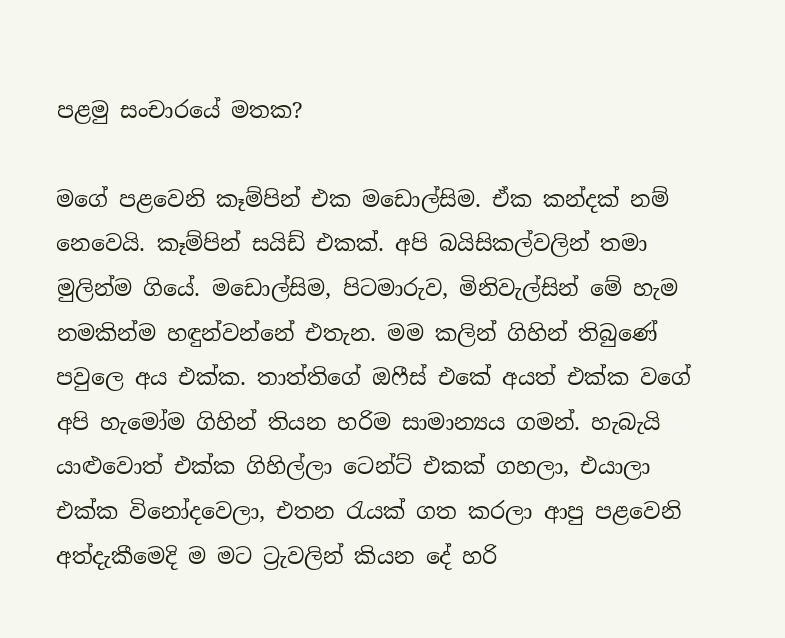පළමු සංචාරයේ මතක?

මගේ පළවෙනි කෑම්පින් එක මඩොල්සිම. ඒක කන්දක් නම් නෙවෙයි. කෑම්පින් සයිඩ් එකක්. අපි බයිසිකල්වලින් තමා මුලින්ම ගියේ. මඩොල්සිම, පිටමාරුව, මිනිවැල්සින් මේ හැම නමකින්ම හඳුන්වන්නේ එතැන. මම කලින් ගිහින් තිබුණේ පවුලෙ අය එක්ක. තාත්තිගේ ඔෆීස් එකේ අයත් එක්ක වගේ අපි හැමෝම ගිහින් තියන හරිම සාමාන්‍යය ගමන්. හැබැයි යාළුවොත් එක්ක ගිහිල්ලා ටෙන්ට් එකක් ගහලා, එයාලා එක්ක විනෝදවෙලා, එතන රැයක් ගත කරලා ආපු පළවෙනි අත්දැකීමෙදි ම මට ට්‍රැවලින් කියන දේ හරි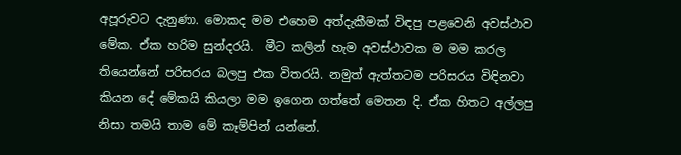අපූරුවට දැනුණා. මොකද මම එහෙම අත්දැකීමක් විඳපු පළවෙනි අවස්ථාව මේක. ඒක හරිම සුන්දරයි.  මීට කලින් හැම අවස්ථාවක ම මම කරල තියෙන්නේ පරිසරය බලපු එක විතරයි. නමුත් ඇත්තටම පරිසරය විඳිනවා කියන දේ මේකයි කියලා මම ඉගෙන ගත්තේ මෙතන දි. ඒක හිතට අල්ලපු නිසා තමයි තාම මේ කෑම්පින් යන්නේ.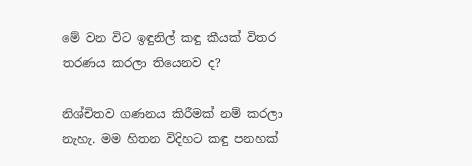මේ වන විට ඉඳුනිල් කඳු කීයක් විතර  තරණය කරලා තියෙනව ද?

නිශ්චිතව ගණනය කිරීමක් නම් කරලා නැහැ. මම හිතන විදිහට කඳු පනහක්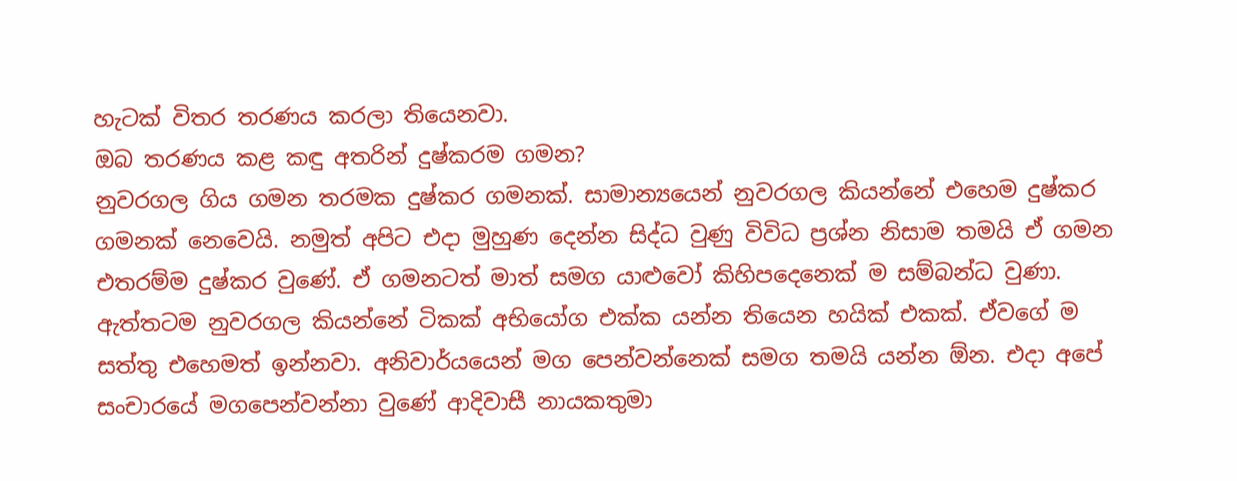හැටක් විතර තරණය කරලා තියෙනවා.
ඔබ තරණය කළ කඳු අතරින් දුෂ්කරම ගමන?
නුවරගල ගිය ගමන තරමක දුෂ්කර ගමනක්. සාමාන්‍යයෙන් නුවරගල කියන්නේ එහෙම දුෂ්කර ගමනක් නෙවෙයි. නමුත් අපිට එදා මුහුණ දෙන්න සිද්ධ වුණු විවිධ ප්‍රශ්න නිසාම තමයි ඒ ගමන එතරම්ම දුෂ්කර වුණේ. ඒ ගමනටත් මාත් සමග යාළුවෝ කිහිපදෙනෙක් ම සම්බන්ධ වුණා. ඇත්තටම නුවරගල කියන්නේ ටිකක් අභියෝග එක්ක යන්න තියෙන හයික් එකක්. ඒවගේ ම සත්තු එහෙමත් ඉන්නවා. අනිවාර්යයෙන් මග පෙන්වන්නෙක් සමග තමයි යන්න ඕන. එදා අපේ සංචාරයේ මගපෙන්වන්නා වුණේ ආදිවාසී නායකතුමා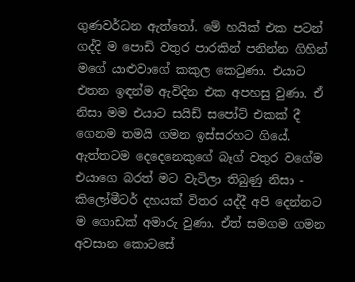ගුණවර්ධන ඇත්තෝ. මේ හයික් එක පටන් ගද්දි ම පොඩි වතුර පාරකින් පනින්න ගිහින් මගේ යාළුවාගේ කකුල කෙටුණා. එයාට එතන ඉඳන්ම ඇවිදින එක අපහසු වුණා. ඒ නිසා මම එයාට සයිඩ් සපෝට් එකක් දී ගෙනම තමයි ගමන ඉස්සරහට ගියේ. ඇත්තටම දෙදෙනෙකුගේ බෑග් වතුර වගේම එයාගෙ බරත් මට වැටිලා තිබුණු නිසා - කිලෝමීටර් දහයක් විතර යද්දී අපි දෙන්නට ම ගොඩක් අමාරු වුණා. ඒත් සමගම ගමන අවසාන කොටසේ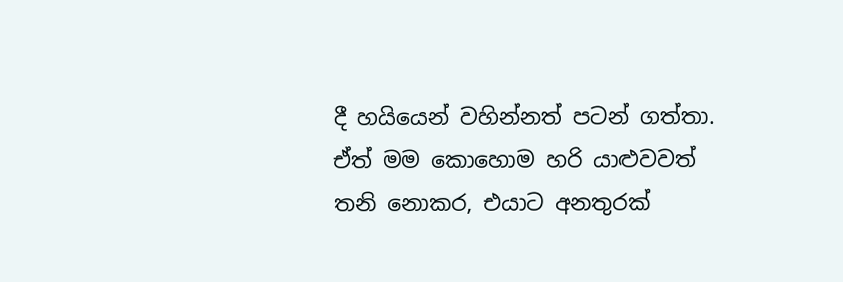දී හයියෙන් වහින්නත් පටන් ගත්තා. ඒත් මම කොහොම හරි යාළුවවත් තනි නොකර, එයාට අනතුරක්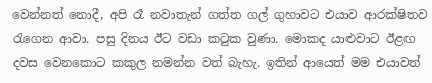වෙන්නත් නොදී, අපි රෑ නවාතැන් ගත්ත ගල් ගුහාවට එයාව ආරක්ෂිතව රැගෙන ආවා. පසු දිනය ඊට වඩා කටුක වුණා. මොකද යාළුවාට ඊළඟ දවස වෙනකොට කකුල නමන්න වත් බැහැ. ඉතින් ආයෙත් මම එයාවත්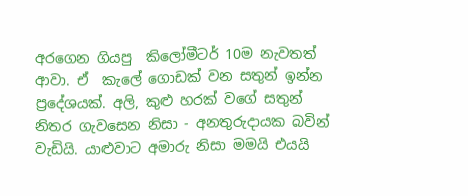අරගෙන ගියපු  කිලෝමීටර් 10ම නැවතත් ආවා. ඒ  කැලේ ගොඩක් වන සතුන් ඉන්න ප්‍රදේශයක්. අලි, කුළු හරක් වගේ සතුන් නිතර ගැවසෙන නිසා - අනතුරුදායක බවින් වැඩියි. යාළුවාට අමාරු නිසා මමයි එයයි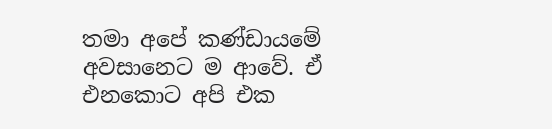තමා අපේ කණ්ඩායමේ අවසානෙට ම ආවේ. ඒ එනකොට අපි එක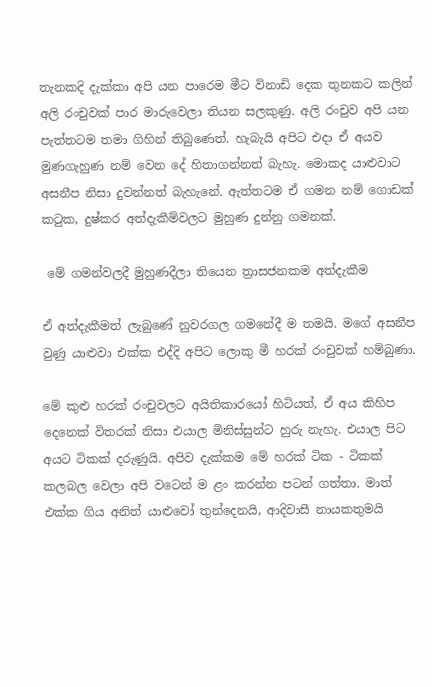තැනකදි දැක්කා අපි යන පාරෙම මීට විනාඩි දෙක තුනකට කලින් අලි රංචුවක් පාර මාරුවෙලා තියන සලකුණු. අලි රංචුව අපි යන පැත්තටම තමා ගිහින් තිබුණෙත්. හැබැයි අපිට එදා ඒ අයව මුණගැහුණ නම් වෙන දේ හිතාගන්නත් බැහැ. මොකද යාළුවාට අසනීප නිසා දුවන්නත් බැහැනේ. ඇත්තටම ඒ ගමන නම් ගොඩක් කටුක, දුෂ්කර අත්දැකීම්වලට මුහුණ දුන්නු ගමනක්.

 මේ ගමන්වලදී මුහුණදීලා තියෙන ත්‍රාසජනකම අත්දැකීම

ඒ අත්දැකීමත් ලැබුණේ නුවරගල ගමනේදී ම තමයි. මගේ අසනීප වුණු යාළුවා එක්ක එද්දි අපිට ලොකු මී හරක් රංචුවක් හම්බුණා.

මේ කුළු හරක් රංචුවලට අයිතිකාරයෝ හිටියත්, ඒ අය කිහිප දෙනෙක් විතරක් නිසා එයාල මිනිස්සුන්ට හුරු නැහැ. එයාල පිට අයට ටිකක් දරුණුයි. අපිව දැක්කම මේ හරක් ටික - ටිකක් කලබල වෙලා අපි වටෙන් ම ළං කරන්න පටන් ගත්තා. මාත් එක්ක ගිය අනිත් යාළුවෝ තුන්දෙනයි, ආදිවාසී නායකතුමයි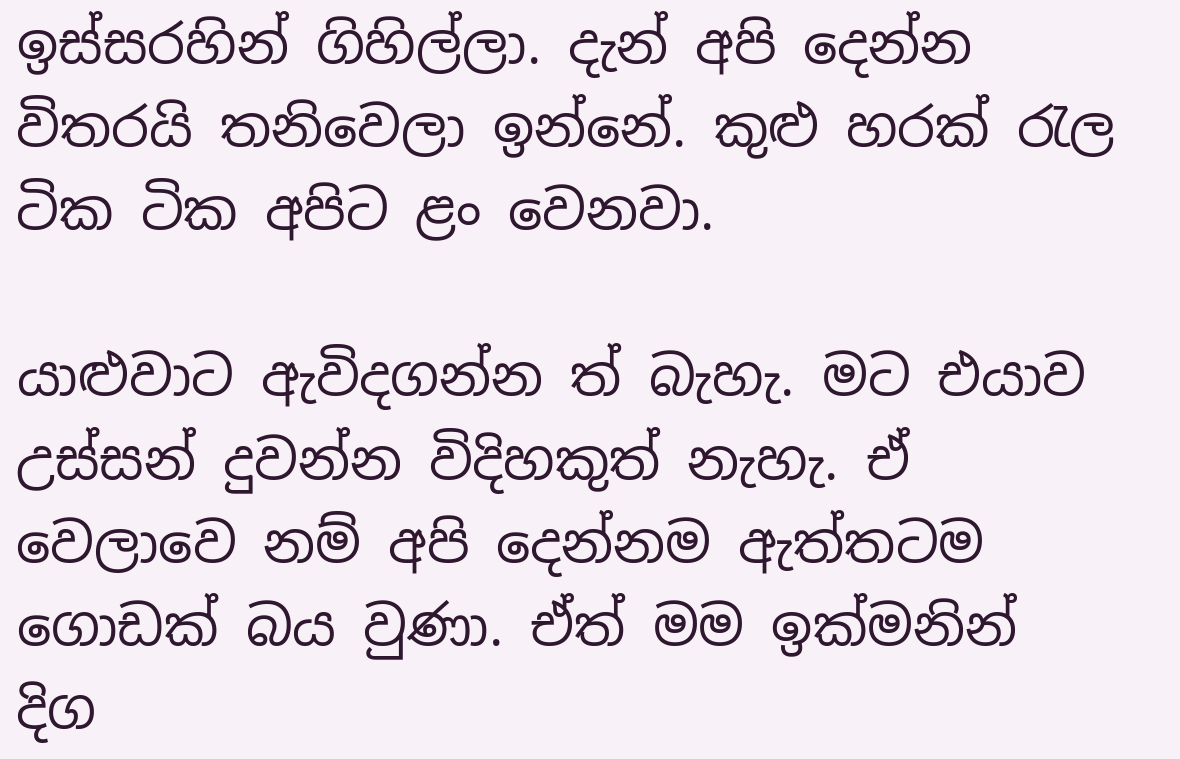ඉස්සරහින් ගිහිල්ලා. දැන් අපි දෙන්න විතරයි තනිවෙලා ඉන්නේ. කුළු හරක් රැල ටික ටික අපිට ළං වෙනවා.

යාළුවාට ඇවිදගන්න ත් බැහැ. මට එයාව උස්සන් දුවන්න විදිහකුත් නැහැ. ඒ වෙලාවෙ නම් අපි දෙන්නම ඇත්තටම ගොඩක් බය වුණා. ඒත් මම ඉක්මනින් දිග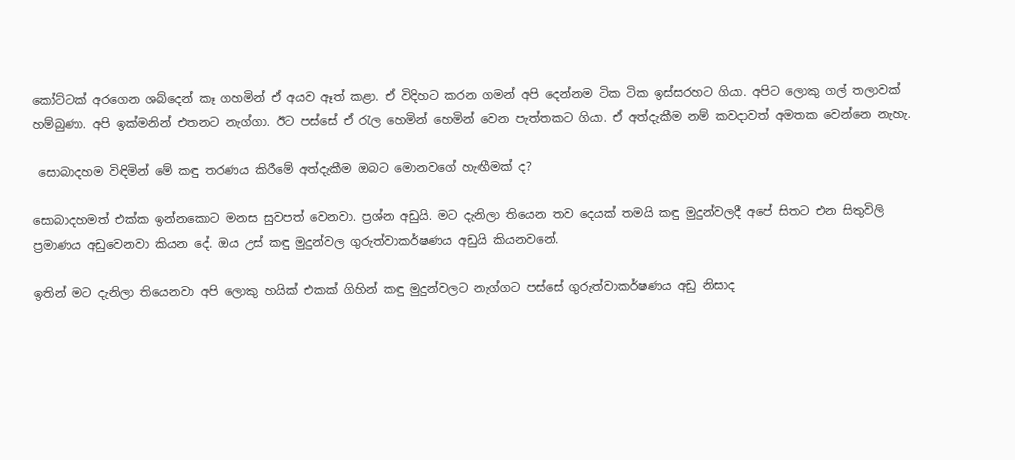කෝට්ටක් අරගෙන ශබ්දෙන් කෑ ගහමින් ඒ අයව ඈත් කළා. ඒ විදිහට කරන ගමන් අපි දෙන්නම ටික ටික ඉස්සරහට ගියා. අපිට ලොකු ගල් තලාවක් හම්බුණා. අපි ඉක්මනින් එතනට නැග්ගා. ඊට පස්සේ ඒ රැල හෙමින් හෙමින් වෙන පැත්තකට ගියා. ඒ අත්දැකීම නම් කවදාවත් අමතක වෙන්නෙ නැහැ.

 සොබාදහම විඳිමින් මේ කඳු තරණය කිරීමේ අත්දැකීම ඔබට මොනවගේ හැඟීමක් ද?

සොබාදහමත් එක්ක ඉන්නකොට මනස සුවපත් වෙනවා. ප්‍රශ්න අඩුයි. මට දැනිලා තියෙන තව දෙයක් තමයි කඳු මුදුන්වලදී අපේ සිතට එන සිතුවිලි ප්‍රමාණය අඩුවෙනවා කියන දේ. ඔය උස් කඳු මුදුන්වල ගුරුත්වාකර්ෂණය අඩුයි කියනවනේ.

ඉතින් මට දැනිලා තියෙනවා අපි ලොකු හයික් එකක් ගිහින් කඳු මුදුන්වලට නැග්ගට පස්සේ ගුරුත්වාකර්ෂණය අඩු නිසාද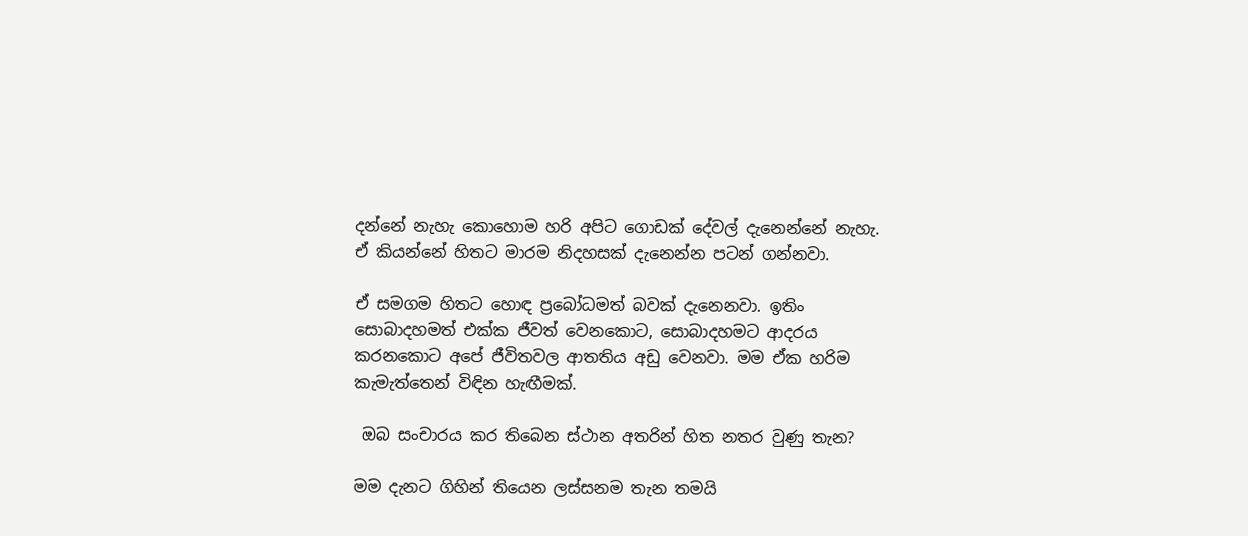දන්නේ නැහැ කොහොම හරි අපිට ගොඩක් දේවල් දැනෙන්නේ නැහැ. ඒ කියන්නේ හිතට මාරම නිදහසක් දැනෙන්න පටන් ගන්නවා.

ඒ සමගම හිතට හොඳ ප්‍රබෝධමත් බවක් දැනෙනවා. ඉතිං සොබාදහමත් එක්ක ජීවත් වෙනකොට, සොබාදහමට ආදරය කරනකොට අපේ ජීවිතවල ආතතිය අඩු වෙනවා. මම ඒක හරිම කැමැත්තෙන් විඳින හැඟීමක්.

 ඔබ සංචාරය කර තිබෙන ස්ථාන අතරින් හිත නතර වුණු තැන?

මම දැනට ගිහින් තියෙන ලස්සනම තැන තමයි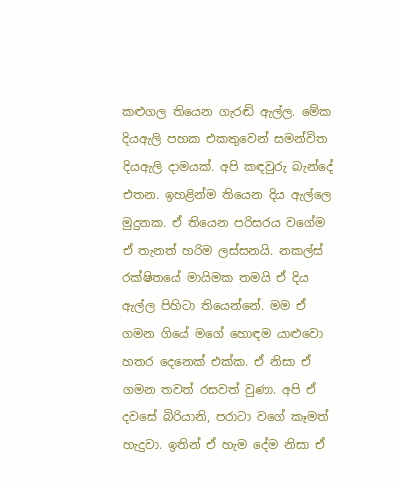කළුගල ති‍යෙන ගැරඬි ඇල්ල. මේක දියඇලි පහක එකතුවෙන් සමන්විත දියඇලි දාමයක්. අපි කඳවුරු බැන්දේ එතන. ඉහළින්ම තියෙන දිය ඇල්ලෙ මුදුනක. ඒ තියෙන පරිසරය වගේම ඒ තැනත් හරිම ලස්සනයි. නකල්ස් රක්ෂිතයේ මායිමක තමයි ඒ දිය ඇල්ල පිහිටා තියෙන්නේ. මම ඒ ගමන ගියේ මගේ හොඳම යාළුවො හතර දෙනෙක් එක්ක. ඒ නිසා ඒ ගමන තවත් රසවත් වුණා. අපි ඒ දවසේ බිරියානි, පරාටා වගේ කෑමත් හැදුවා. ඉතින් ඒ හැම දේම නිසා ඒ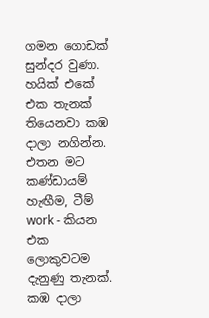ගමන ගොඩක් සුන්දර වුණා. හයික් එකේ එක තැනක් තියෙනවා කඹ දාලා නගින්න. එතන මට කණ්ඩායම් හැඟීම, ටීම් work - කියන එක ලොකුවටම දැනුණු තැනක්. කඹ දාලා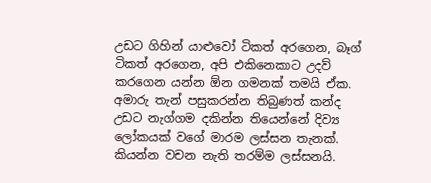උඩට ගිහින් යාළුවෝ ටිකත් අරගෙන, බෑග් ටිකත් අරගෙන, අපි එකිනෙකාට උදව් කරගෙන යන්න ඕන ගමනක් තමයි ඒක. අමාරු තැන් පසුකරන්න තිබුණත් කන්ද උඩට නැග්ගම දකින්න තියෙන්නේ දිව්‍ය ලෝකයක් වගේ මාරම ලස්සන තැනක්. කියන්න වචන නැති තරම්ම ලස්සනයි.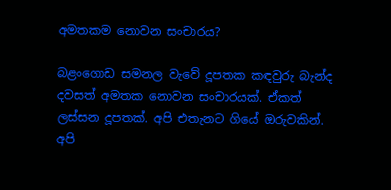අමතකම නොවන සංචාරය?

බළංගොඩ සමනල වැවේ දූපතක කඳවුරු බැන්ද දවසත් අමතක නොවන සංචාරයක්. ඒකත් ලස්සන දූපතක්. අපි එතැනට ගියේ ඔරුවකින්. අපි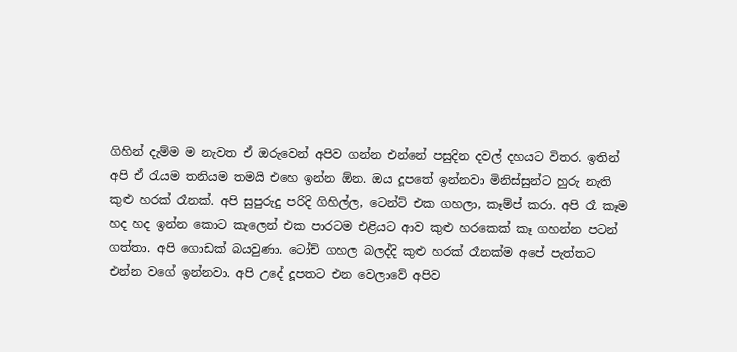ගිහින් දැම්ම ම නැවත ඒ ඔරුවෙන් අපිව ගන්න එන්නේ පසුදින දවල් දහයට විතර. ඉතින් අපි ඒ රැයම තනියම තමයි එහෙ ඉන්න ඕන. ඔය දූපතේ ඉන්නවා මිනිස්සුන්ට හුරු නැති කුළු හරක් රෑනක්. අපි සුපුරුදු පරිදි ගිහිල්ල, ටෙන්ට් එක ගහලා, කෑම්ප් කරා. අපි රෑ කෑම හද හද ඉන්න කොට කැලෙන් එක පාරටම එළියට ආව කුළු හරකෙක් කෑ ගහන්න පටන් ගත්තා. අපි ගොඩක් බයවුණා. ටෝච් ගහල බලද්දි කුළු හරක් රෑනක්ම අපේ පැත්තට එන්න වගේ ඉන්නවා. අපි උදේ දූපතට එන වෙලාවේ අපිව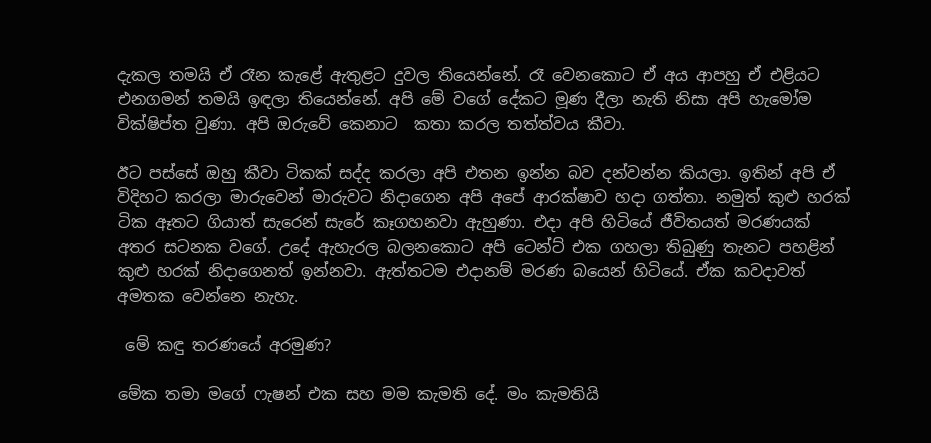දැකල තමයි ඒ රෑන කැළේ ඇතුළට දුවල තියෙන්නේ. රෑ වෙනකොට ඒ අය ආපහු ඒ එළියට එනගමන් තමයි ඉඳලා තියෙන්නේ. අපි මේ වගේ දේකට මූණ දීලා නැති නිසා අපි හැමෝම වික්ෂිප්ත වුණා. අපි ඔරුවේ කෙනාට  කතා කරල තත්ත්වය කීවා.

ඊට පස්සේ ඔහු කීවා ටිකක් සද්ද කරලා අපි එතන ඉන්න බව දන්වන්න කියලා. ඉතින් අපි ඒ විදිහට කරලා මාරුවෙන් මාරුවට නිදාගෙන අපි අපේ ආරක්ෂාව හදා ගත්තා. නමුත් කුළු හරක් ටික ඈතට ගියාත් සැරෙන් සැරේ කෑගහනවා ඇහුණා. එදා අපි හිටියේ ජීවිතයත් මරණයක් අතර සටනක වගේ. උදේ ඇහැරල බලනකොට අපි ටෙන්ට් එක ගහලා තිබුණු තැනට පහළින් කුළු හරක් නිදාගෙනත් ඉන්නවා. ඇත්තටම එදානම් මරණ බයෙන් හිටියේ. ඒක කවදාවත් අමතක වෙන්නෙ නැහැ.

 මේ කඳු තරණයේ අරමුණ?

මේක තමා මගේ ෆැෂන් එක සහ මම කැමති දේ. මං කැමතියි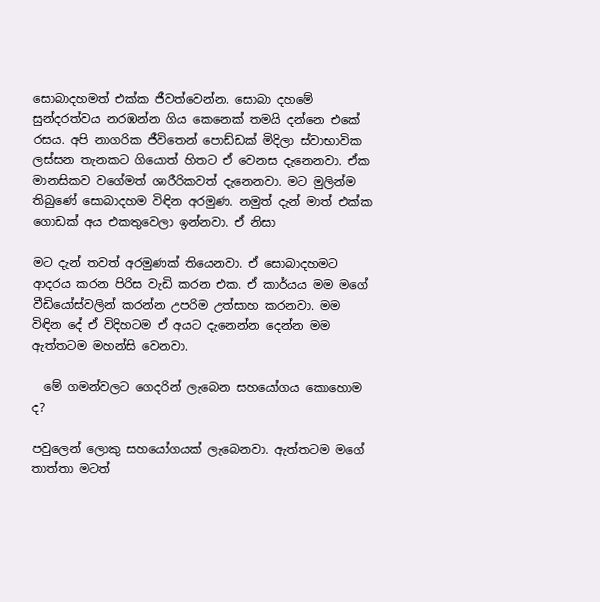සොබාදහමත් එක්ක ජීවත්වෙන්න. සොබා දහමේ සුන්දරත්වය නරඹන්න ගිය කෙනෙක් තමයි දන්නෙ එකේ රසය. අපි නාගරික ජීවිතෙන් පොඩ්ඩක් මිදිලා ස්වාභාවික ලස්සන තැනකට ගියොත් හිතට ඒ වෙනස දැනෙනවා. ඒක මානසිකව වගේමත් ශාරීරිකවත් දැනෙනවා. මට මුලින්ම තිබුණේ සොබාදහම විඳින අරමුණ. නමුත් දැන් මාත් එක්ක ගොඩක් අය එකතුවෙලා ඉන්නවා. ඒ නිසා

මට දැන් තවත් අරමුණක් තියෙනවා. ඒ සොබාදහමට ආදරය කරන පිරිස වැඩි කරන එක. ඒ කාර්යය මම මගේ වීඩියෝස්වලින් කරන්න උපරිම උත්සාහ කරනවා. මම විඳින දේ ඒ විදිහටම ඒ අයට දැනෙන්න දෙන්න මම ඇත්තටම මහන්සි වෙනවා.

  මේ ගමන්වලට ගෙදරින් ලැබෙන සහයෝගය කොහොම ද?

පවුලෙන් ලොකු සහයෝගයක් ලැබෙනවා. ඇත්තටම මගේ තාත්තා මටත්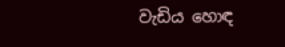වැඩිය හොඳ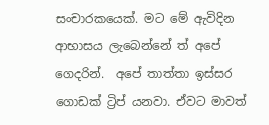සංචාරකයෙක්. මට මේ ඇවිදින ආභාසය ලැබෙන්නේ ත් අපේ ගෙදරින්.  අපේ තාත්තා ඉස්සර ගොඩක් ට්‍රිප් යනවා. ඒවට මාවත්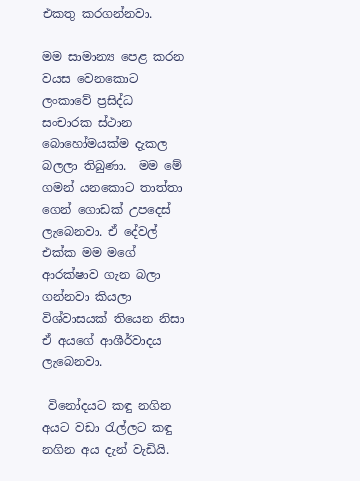එකතු කරගන්නවා.

මම සාමාන්‍ය පෙළ කරන වයස වෙනකොට ලංකාවේ ප්‍රසිද්ධ සංචාරක ස්ථාන බොහෝමයක්ම දැකල බලලා තිබුණා.  මම මේ ගමන් යනකොට තාත්තා ගෙන් ගොඩක් උපදෙස් ලැබෙනවා. ඒ දේවල් එක්ක මම මගේ ආරක්ෂාව ගැන බලා ගන්නවා කියලා විශ්වාසයක් තියෙන නිසා ඒ අයගේ ආශීර්වාදය ලැබෙනවා.

 විනෝදයට කඳු නගින අයට වඩා රැල්ලට කඳු නගින අය දැන් වැඩියි.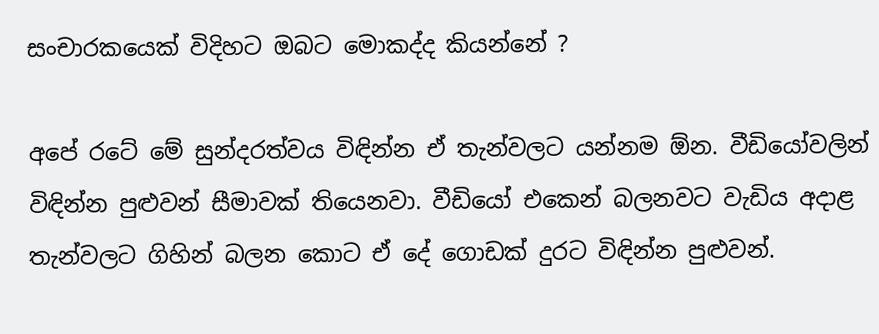සංචාරකයෙක් විදිහට ඔබට මොකද්ද කියන්නේ ?

අපේ රටේ මේ සුන්දරත්වය විඳින්න ඒ තැන්වලට යන්නම ඕන. වීඩියෝවලින් විඳින්න පුළුවන් සීමාවක් තියෙනවා. වීඩියෝ එකෙන් බලනවට වැඩිය අදාළ තැන්වලට ගිහින් බලන කොට ඒ දේ ගොඩක් දුරට විඳින්න පුළුවන්.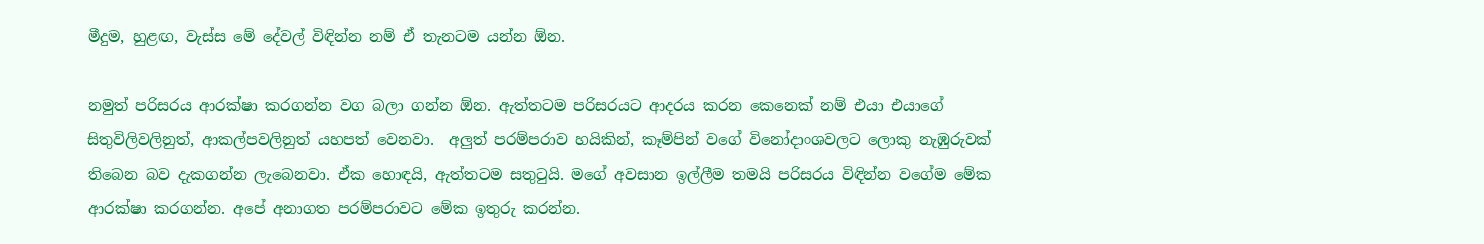මීදුම, හුළඟ, වැස්ස මේ දේවල් විඳින්න නම් ඒ තැනටම යන්න ඕන.

නමුත් පරිසරය ආරක්ෂා කරගන්න වග බලා ගන්න ඕන. ඇත්තටම පරිසරයට ආදරය කරන කෙනෙක් නම් එයා එයාගේ සිතුවිලිවලිනුත්, ආකල්පවලිනුත් යහපත් වෙනවා.  අලුත් පරම්පරාව හයිකින්, කෑම්පින් වගේ විනෝදාංශවලට ලොකු නැඹුරුවක් තිබෙන බව දැකගන්න ලැබෙනවා. ඒක හොඳයි, ඇත්තටම සතුටුයි. මගේ අවසාන ඉල්ලීම තමයි පරිසරය විඳින්න වගේම මේක ආරක්ෂා කරගන්න. අපේ අනාගත පරම්පරාවට මේක ඉතුරු කරන්න.